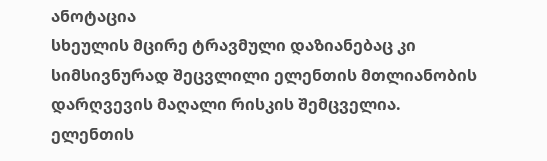ანოტაცია
სხეულის მცირე ტრავმული დაზიანებაც კი სიმსივნურად შეცვლილი ელენთის მთლიანობის დარღვევის მაღალი რისკის შემცველია.
ელენთის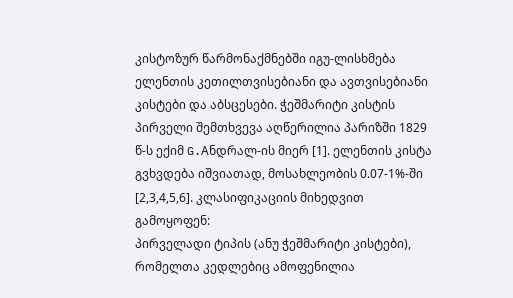კისტოზურ წარმონაქმნებში იგუ-ლისხმება ელენთის კეთილთვისებიანი და ავთვისებიანი კისტები და აბსცესები. ჭეშმარიტი კისტის პირველი შემთხვევა აღწერილია პარიზში 1829 წ-ს ექიმ G.Aნდრალ-ის მიერ [1]. ელენთის კისტა
გვხვდება იშვიათად, მოსახლეობის 0.07-1%-ში [2,3,4,5,6]. კლასიფიკაციის მიხედვით გამოყოფენ:
პირველადი ტიპის (ანუ ჭეშმარიტი კისტები), რომელთა კედლებიც ამოფენილია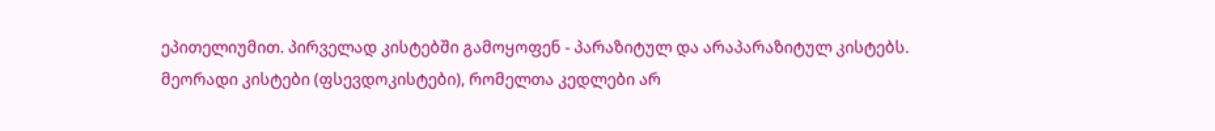ეპითელიუმით. პირველად კისტებში გამოყოფენ - პარაზიტულ და არაპარაზიტულ კისტებს. მეორადი კისტები (ფსევდოკისტები), რომელთა კედლები არ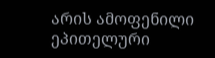არის ამოფენილი ეპითელური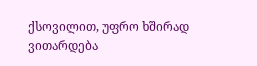ქსოვილით, უფრო ხშირად ვითარდება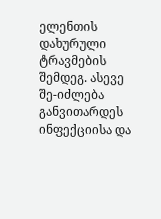ელენთის დახურული ტრავმების შემდეგ. ასევე შე-იძლება განვითარდეს ინფექციისა და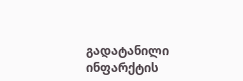გადატანილი ინფარქტის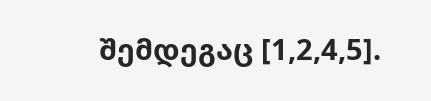შემდეგაც [1,2,4,5].